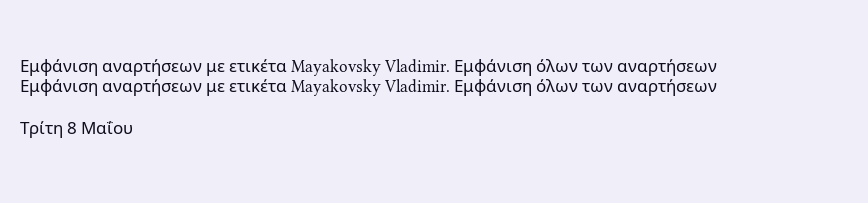Εμφάνιση αναρτήσεων με ετικέτα Mayakovsky Vladimir. Εμφάνιση όλων των αναρτήσεων
Εμφάνιση αναρτήσεων με ετικέτα Mayakovsky Vladimir. Εμφάνιση όλων των αναρτήσεων

Τρίτη 8 Μαΐου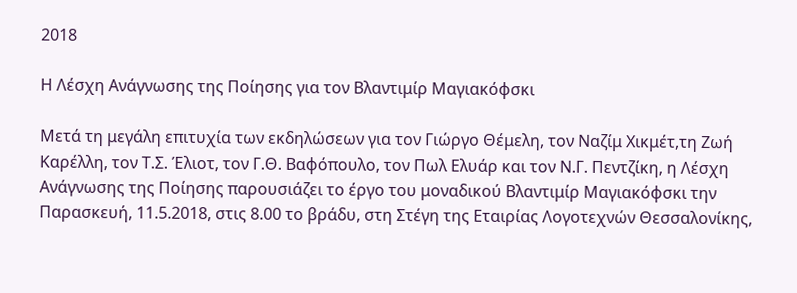2018

Η Λέσχη Ανάγνωσης της Ποίησης για τον Βλαντιμίρ Μαγιακόφσκι

Μετά τη μεγάλη επιτυχία των εκδηλώσεων για τον Γιώργο Θέμελη, τον Ναζίμ Χικμέτ,τη Ζωή Καρέλλη, τον Τ.Σ. Έλιοτ, τον Γ.Θ. Βαφόπουλο, τον Πωλ Ελυάρ και τον Ν.Γ. Πεντζίκη, η Λέσχη Ανάγνωσης της Ποίησης παρουσιάζει το έργο του μοναδικού Βλαντιμίρ Μαγιακόφσκι την Παρασκευή, 11.5.2018, στις 8.00 το βράδυ, στη Στέγη της Εταιρίας Λογοτεχνών Θεσσαλονίκης,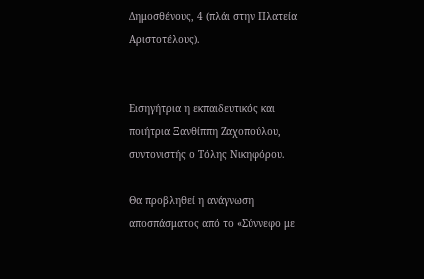Δημοσθένους, 4 (πλάι στην Πλατεία Αριστοτέλους).


Εισηγήτρια η εκπαιδευτικός και ποιήτρια Ξανθίππη Ζαχοπούλου, συντονιστής ο Τόλης Νικηφόρου.

Θα προβληθεί η ανάγνωση αποσπάσματος από το «Σύννεφο με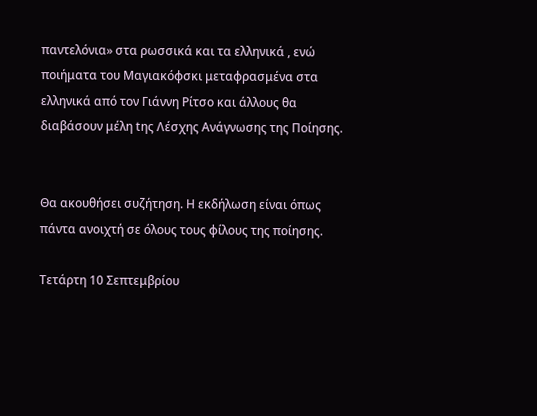παντελόνια» στα ρωσσικά και τα ελληνικά , ενώ ποιήματα του Μαγιακόφσκι μεταφρασμένα στα ελληνικά από τον Γιάννη Ρίτσο και άλλους θα διαβάσουν μέλη tης Λέσχης Ανάγνωσης της Ποίησης.


Θα ακουθήσει συζήτηση. Η εκδήλωση είναι όπως πάντα ανοιχτή σε όλους τους φίλους της ποίησης.

Τετάρτη 10 Σεπτεμβρίου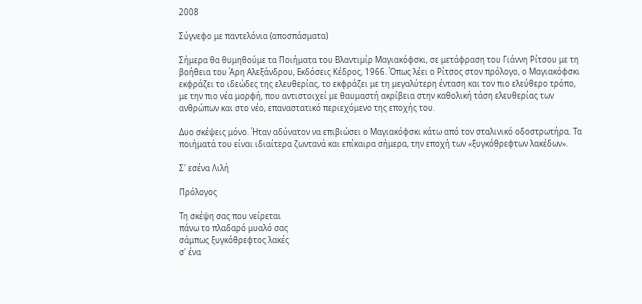2008

Σύγνεφο με παντελόνια (αποσπάσματα)

Σήμερα θα θυμηθούμε τα Ποιήματα του Βλαντιμίρ Μαγιακόφσκι, σε μετάφραση του Γιάννη Ρίτσου με τη βοήθεια του Άρη Αλεξάνδρου, Εκδόσεις Κέδρος, 1966. Όπως λέει ο Ρίτσος στον πρόλογο, ο Μαγιακόφσκι εκφράζει το ιδεώδες της ελευθερίας, το εκφράζει με τη μεγαλύτερη ένταση και τον πιο ελεύθερο τρόπο, με την πιο νέα μορφή, που αντιστοιχεί με θαυμαστή ακρίβεια στην καθολική τάση ελευθερίας των ανθρώπων και στο νέο, επαναστατικό περιεχόμενο της εποχής του.

Δυο σκέψεις μόνο. Ήταν αδύνατον να επιβιώσει ο Μαγιακόφσκι κάτω από τον σταλινικό οδοστρωτήρα. Τα ποιήματά του είναι ιδιαίτερα ζωντανά και επίκαιρα σήμερα, την εποχή των «ξυγκόθρεφτων λακέδων».

Σ' εσένα Λιλή

Πρόλογος

Τη σκέψη σας που νείρεται
πάνω το πλαδαρό μυαλό σας
σάμπως ξυγκόθρεφτος λακές
σ' ένα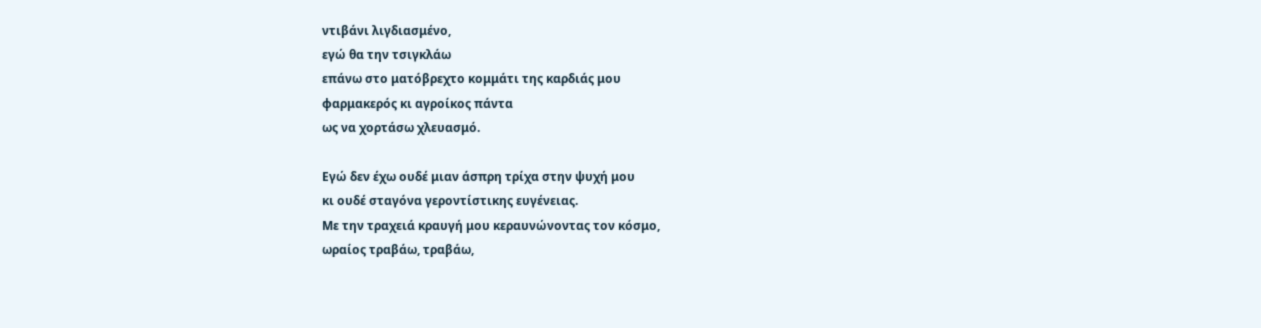ντιβάνι λιγδιασμένο,
εγώ θα την τσιγκλάω
επάνω στο ματόβρεχτο κομμάτι της καρδιάς μου
φαρμακερός κι αγροίκος πάντα
ως να χορτάσω χλευασμό.

Εγώ δεν έχω ουδέ μιαν άσπρη τρίχα στην ψυχή μου
κι ουδέ σταγόνα γεροντίστικης ευγένειας.
Με την τραχειά κραυγή μου κεραυνώνοντας τον κόσμο,
ωραίος τραβάω, τραβάω,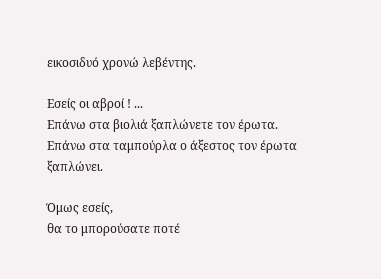εικοσιδυό χρονώ λεβέντης.

Εσείς οι αβροί ! ...
Επάνω στα βιολιά ξαπλώνετε τον έρωτα.
Επάνω στα ταμπούρλα ο άξεστος τον έρωτα ξαπλώνει.

Όμως εσείς,
θα το μπορούσατε ποτέ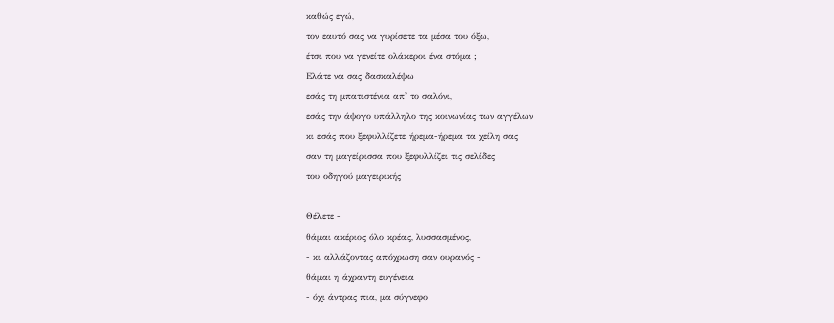καθώς εγώ,
τον εαυτό σας να γυρίσετε τα μέσα του όξω,
έτσι που να γενείτε ολάκεροι ένα στόμα ;
Eλάτε να σας δασκαλέψω
εσάς τη μπατιστένια απ' το σαλόνι,
εσάς την άψογο υπάλληλο της κοινωνίας των αγγέλων
κι εσάς που ξεφυλλίζετε ήρεμα-ήρεμα τα χείλη σας
σαν τη μαγείρισσα που ξεφυλλίζει τις σελίδες
του οδηγού μαγειρικής

Θέλετε -
θάμαι ακέριος όλο κρέας, λυσσασμένος,
- κι αλλάζοντας απόχρωση σαν ουρανός -
θάμαι η άχραντη ευγένεια
- όχι άντρας πια, μα σύγνεφο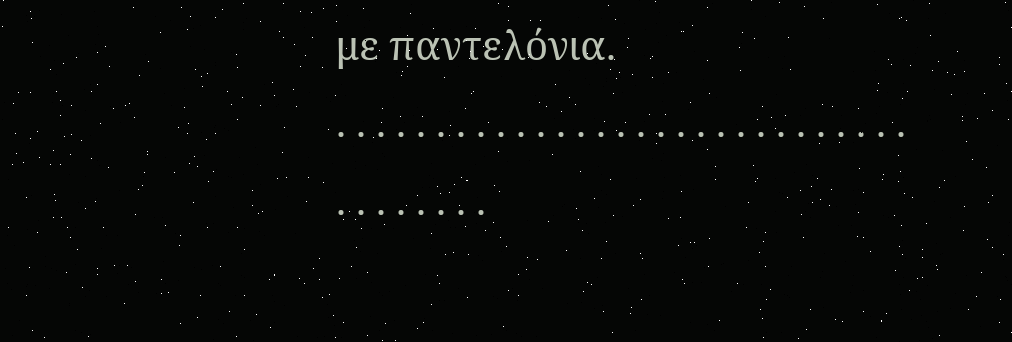με παντελόνια.
. . . . . . . . . . . . . . . . . . . . . . . . . . . . . . . . . . . . .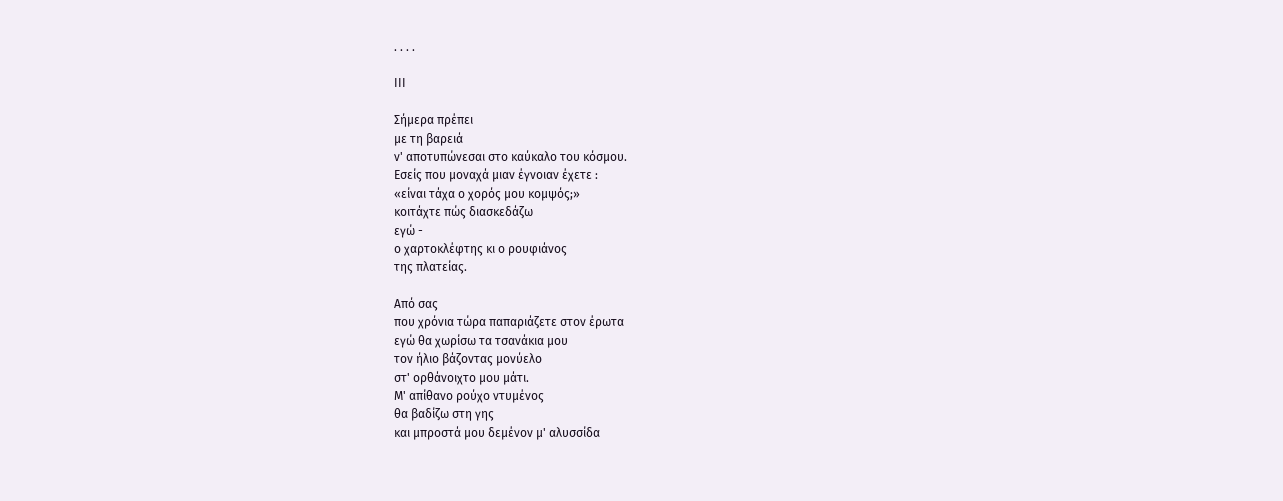. . . .

ΙΙΙ

Σήμερα πρέπει
με τη βαρειά
ν' αποτυπώνεσαι στο καύκαλο του κόσμου.
Εσείς που μοναχά μιαν έγνοιαν έχετε :
«είναι τάχα ο χορός μου κομψός;»
κοιτάχτε πώς διασκεδάζω
εγώ -
ο χαρτοκλέφτης κι ο ρουφιάνος
της πλατείας.

Από σας
που χρόνια τώρα παπαριάζετε στον έρωτα
εγώ θα χωρίσω τα τσανάκια μου
τον ήλιο βάζοντας μονύελο
στ' ορθάνοιχτο μου μάτι.
Μ' απίθανο ρούχο ντυμένος
θα βαδίζω στη γης
και μπροστά μου δεμένον μ' αλυσσίδα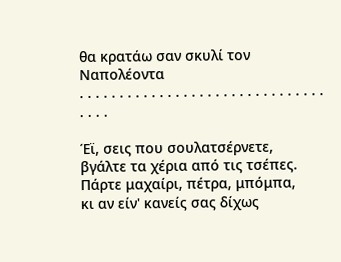θα κρατάω σαν σκυλί τον Ναπολέοντα
. . . . . . . . . . . . . . . . . . . . . . . . . . . . . . . . . . .

Έϊ, σεις που σουλατσέρνετε,
βγάλτε τα χέρια από τις τσέπες.
Πάρτε μαχαίρι, πέτρα, μπόμπα,
κι αν είν' κανείς σας δίχως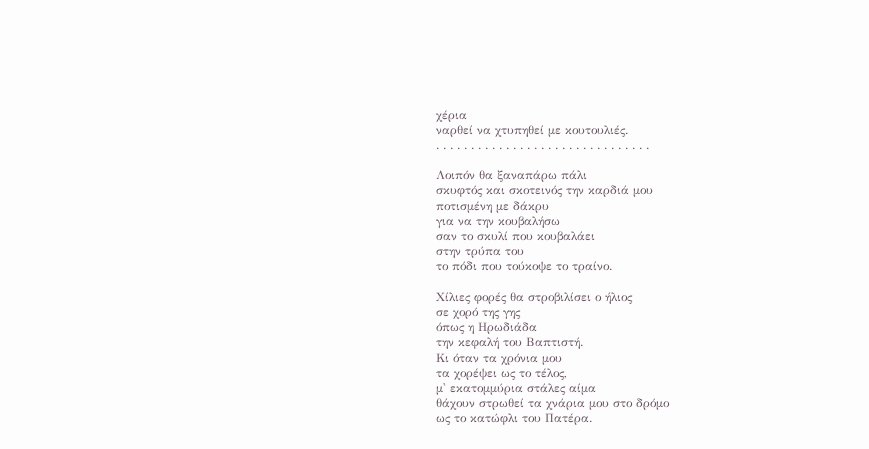χέρια
ναρθεί να χτυπηθεί με κουτουλιές.
. . . . . . . . . . . . . . . . . . . . . . . . . . . . . . .

Λοιπόν θα ξαναπάρω πάλι
σκυφτός και σκοτεινός την καρδιά μου
ποτισμένη με δάκρυ
για να την κουβαλήσω
σαν το σκυλί που κουβαλάει
στην τρύπα του
το πόδι που τούκοψε το τραίνο.

Χίλιες φορές θα στροβιλίσει ο ήλιος
σε χορό της γης
όπως η Ηρωδιάδα
την κεφαλή του Βαπτιστή.
Κι όταν τα χρόνια μου
τα χορέψει ως το τέλος,
μ' εκατομμύρια στάλες αίμα
θάχουν στρωθεί τα χνάρια μου στο δρόμο
ως το κατώφλι του Πατέρα.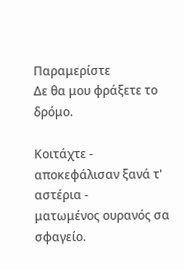Παραμερίστε
Δε θα μου φράξετε το δρόμο.

Κοιτάχτε -
αποκεφάλισαν ξανά τ' αστέρια -
ματωμένος ουρανός σα σφαγείο.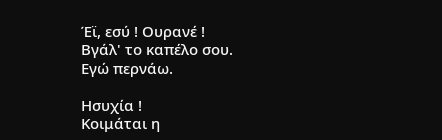Έϊ, εσύ ! Ουρανέ !
Βγάλ' το καπέλο σου.
Εγώ περνάω.

Ησυχία !
Κοιμάται η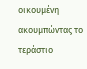οικουμένη
ακουμπώντας το τεράστιο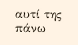αυτί της
πάνω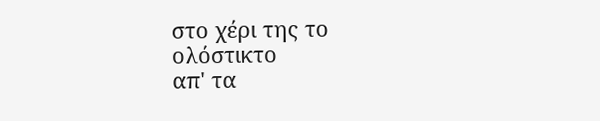στο χέρι της το ολόστικτο
απ' τα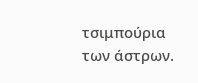τσιμπούρια των άστρων.